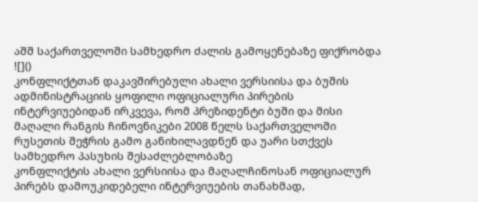აშშ საქართველოში სამხედრო ძალის გამოყენებაზე ფიქრობდა
![]()
კონფლიქტთან დაკავშირებული ახალი ვერსიისა და ბუშის ადმინისტრაციის ყოფილი ოფიციალური პირების ინტერვიუებიდან ირკვევა, რომ პრეზიდენტი ბუში და მისი მაღალი რანგის ჩინოვნიკები 2008 წელს საქართველოში რუსეთის შეჭრის გამო განიხილავდნენ და უარი სთქვეს სამხედრო პასუხის შესაძლებლობაზე
კონფლიქტის ახალი ვერსიისა და მაღალჩინოსან ოფიციალურ პირებს დამოუკიდებელი ინტერვიუების თანახმად,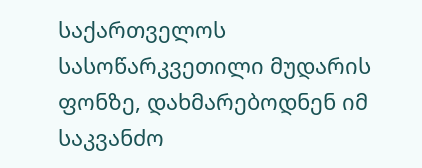საქართველოს სასოწარკვეთილი მუდარის ფონზე, დახმარებოდნენ იმ საკვანძო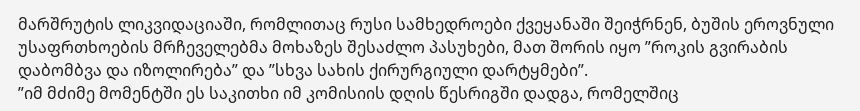მარშრუტის ლიკვიდაციაში, რომლითაც რუსი სამხედროები ქვეყანაში შეიჭრნენ, ბუშის ეროვნული უსაფრთხოების მრჩეველებმა მოხაზეს შესაძლო პასუხები, მათ შორის იყო ”როკის გვირაბის დაბომბვა და იზოლირება” და ”სხვა სახის ქირურგიული დარტყმები”.
”იმ მძიმე მომენტში ეს საკითხი იმ კომისიის დღის წესრიგში დადგა, რომელშიც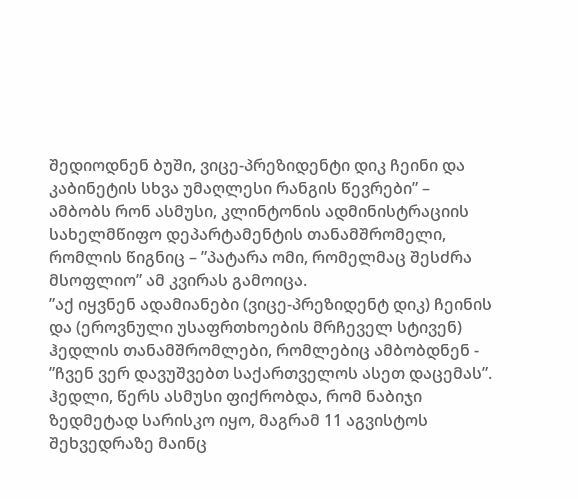შედიოდნენ ბუში, ვიცე-პრეზიდენტი დიკ ჩეინი და კაბინეტის სხვა უმაღლესი რანგის წევრები” – ამბობს რონ ასმუსი, კლინტონის ადმინისტრაციის სახელმწიფო დეპარტამენტის თანამშრომელი, რომლის წიგნიც – ”პატარა ომი, რომელმაც შესძრა მსოფლიო” ამ კვირას გამოიცა.
”აქ იყვნენ ადამიანები (ვიცე-პრეზიდენტ დიკ) ჩეინის და (ეროვნული უსაფრთხოების მრჩეველ სტივენ) ჰედლის თანამშრომლები, რომლებიც ამბობდნენ - ”ჩვენ ვერ დავუშვებთ საქართველოს ასეთ დაცემას”.
ჰედლი, წერს ასმუსი ფიქრობდა, რომ ნაბიჯი ზედმეტად სარისკო იყო, მაგრამ 11 აგვისტოს შეხვედრაზე მაინც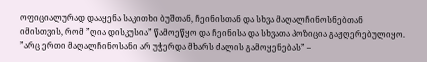ოფიციალურად დააყენა საკითხი ბუშთან, ჩეინისთან და სხვა მაღალჩინოსნებთან იმისთვის, რომ ”ღია დისკუსია” წამოეწყო და ჩეინისა და სხვათა პოზიცია გაჟღერებულიყო.
”არც ერთი მაღალჩინოსანი არ უჭერდა მხარს ძალის გამოყენებას” –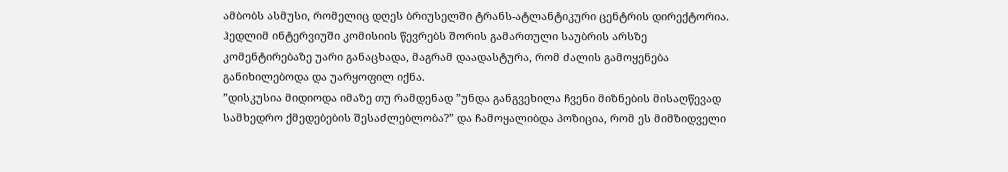ამბობს ასმუსი, რომელიც დღეს ბრიუსელში ტრანს-ატლანტიკური ცენტრის დირექტორია.
ჰედლიმ ინტერვიუში კომისიის წევრებს შორის გამართული საუბრის არსზე კომენტირებაზე უარი განაცხადა, მაგრამ დაადასტურა, რომ ძალის გამოყენება განიხილებოდა და უარყოფილ იქნა.
”დისკუსია მიდიოდა იმაზე თუ რამდენად ”უნდა განგვეხილა ჩვენი მიზნების მისაღწევად სამხედრო ქმედებების შესაძლებლობა?” და ჩამოყალიბდა პოზიცია, რომ ეს მიმზიდველი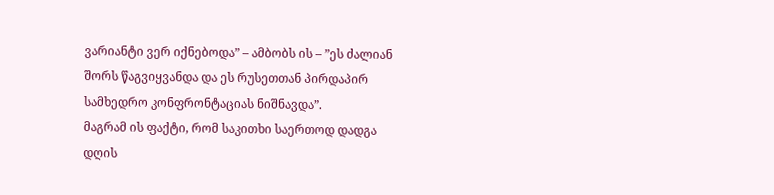ვარიანტი ვერ იქნებოდა” – ამბობს ის – ”ეს ძალიან შორს წაგვიყვანდა და ეს რუსეთთან პირდაპირ სამხედრო კონფრონტაციას ნიშნავდა”.
მაგრამ ის ფაქტი, რომ საკითხი საერთოდ დადგა დღის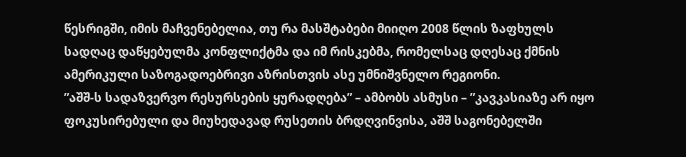წესრიგში, იმის მაჩვენებელია, თუ რა მასშტაბები მიიღო 2008 წლის ზაფხულს სადღაც დაწყებულმა კონფლიქტმა და იმ რისკებმა, რომელსაც დღესაც ქმნის ამერიკული საზოგადოებრივი აზრისთვის ასე უმნიშვნელო რეგიონი.
”აშშ-ს სადაზვერვო რესურსების ყურადღება” – ამბობს ასმუსი – ”კავკასიაზე არ იყო ფოკუსირებული და მიუხედავად რუსეთის ბრდღვინვისა, აშშ საგონებელში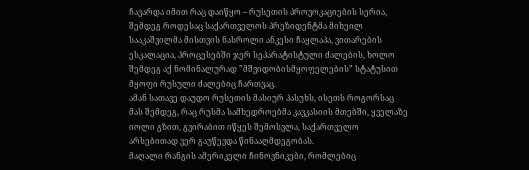ჩავარდა იმით რაც დაიწყო – რუსეთის პროვოკაციების სერია, შემდეგ როდესაც საქართველოს პრეზიდენტმა მიხეილ სააკაშვილმა მისთვის ნასროლი ანკესი ჩაყლაპა, ვითარების ესკალაცია, პროცესებში ჯერ სეპარატისტული ძალების, ხოლო შემდეგ აქ ნომინალურად ”მშვიდობისმყოფელების” სტატუსით მყოფი რუსული ძალებიც ჩართვაც.
ამან სათავე დაუდო რუსეთის მასიურ პასუხს, ისეთს როგორსაც მას შემდეგ, რაც რუსმა სამხედროებმა კავკასიის მთებში, ყველაზე იოლი გზით, გვირაბით იწყეს შემოსვლა, საქართველო არსებითად ვერ გაუწევდა წინააღმდეგობას.
მაღალი რანგის ამერიკელი ჩინოვნიკები, რომლებიც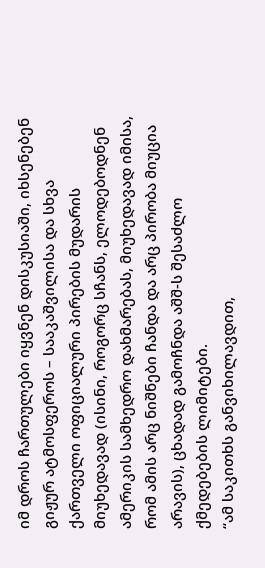იმ დროს ჩართულები იყვნენ დისკუსიაში, იხსენებენ გიჟურ ატმოსფეროს – სააკაშვილისა და სხვა ქართველი ოფიციალური პირების მუდარის მიუხედავად (ისინი, როგორც სჩანს, ელოდებოდნენ ამერიკის სამხედრო დახმარებას, მიუხედავად იმისა, რომ ამის არც ნიშნები ჩანდა და არც პირობა მიუცია არავის), ცხადად გამოჩნდა აშშ-ს შესაძლო ქმედებების ლიმიტები.
“ამ საკითხს განვიხილავდით,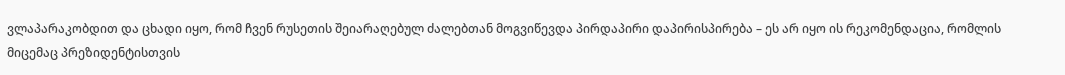ვლაპარაკობდით და ცხადი იყო, რომ ჩვენ რუსეთის შეიარაღებულ ძალებთან მოგვიწევდა პირდაპირი დაპირისპირება – ეს არ იყო ის რეკომენდაცია, რომლის მიცემაც პრეზიდენტისთვის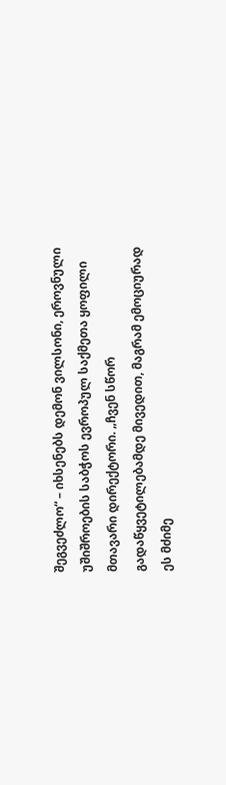შეგვეძლო“ – იხსენებს დემონ ვილსონი, ეროვნული უშიშროების საბჭოს ევროპულ საქმეთა ყოფილი მთავარი დირექტორი. „ჩვენ სწორ გადაწყვეტილებამდე მივედით, მაგრამ ემოციურად ეს მძიმე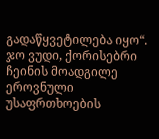გადაწყვეტილება იყო“.
ჯო ვუდი, ქორისებრი ჩეინის მოადგილე ეროვნული უსაფრთხოების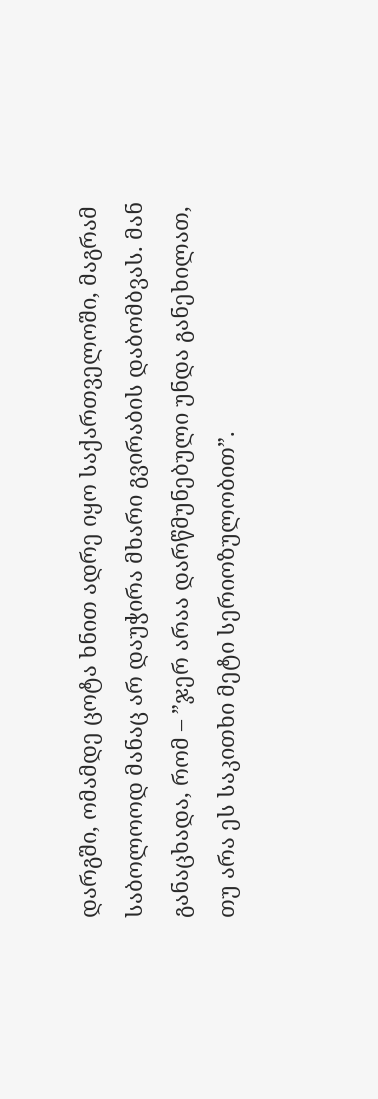დარგში, ომამდე ცოტა ხნით ადრე იყო საქართველოში, მაგრამ საბოლოოდ მანაც არ დაუჭირა მხარი გვირაბის დაბომბვას. მან განაცხადა, რომ – ”ჯერ არაა დარწმუნებული უნდა განეხილათ, თუ არა ეს საკითხი მეტი სერიოზულობით”.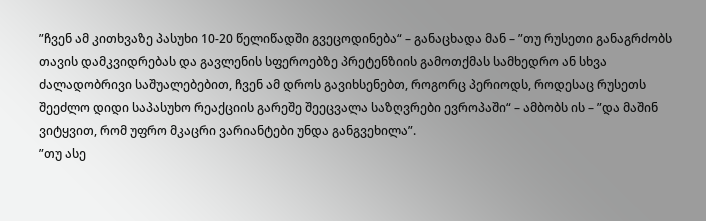”ჩვენ ამ კითხვაზე პასუხი 10-20 წელიწადში გვეცოდინება“ – განაცხადა მან – ”თუ რუსეთი განაგრძობს თავის დამკვიდრებას და გავლენის სფეროებზე პრეტენზიის გამოთქმას სამხედრო ან სხვა ძალადობრივი საშუალებებით, ჩვენ ამ დროს გავიხსენებთ, როგორც პერიოდს, როდესაც რუსეთს შეეძლო დიდი საპასუხო რეაქციის გარეშე შეეცვალა საზღვრები ევროპაში“ – ამბობს ის – ”და მაშინ ვიტყვით, რომ უფრო მკაცრი ვარიანტები უნდა განგვეხილა”.
”თუ ასე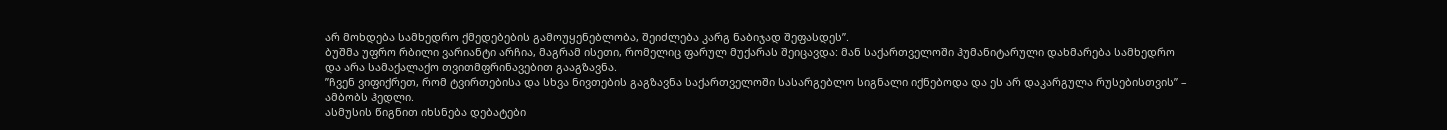არ მოხდება სამხედრო ქმედებების გამოუყენებლობა, შეიძლება კარგ ნაბიჯად შეფასდეს”.
ბუშმა უფრო რბილი ვარიანტი არჩია, მაგრამ ისეთი, რომელიც ფარულ მუქარას შეიცავდა: მან საქართველოში ჰუმანიტარული დახმარება სამხედრო და არა სამაქალაქო თვითმფრინავებით გააგზავნა.
”ჩვენ ვიფიქრეთ, რომ ტვირთებისა და სხვა ნივთების გაგზავნა საქართველოში სასარგებლო სიგნალი იქნებოდა და ეს არ დაკარგულა რუსებისთვის” – ამბობს ჰედლი.
ასმუსის წიგნით იხსნება დებატები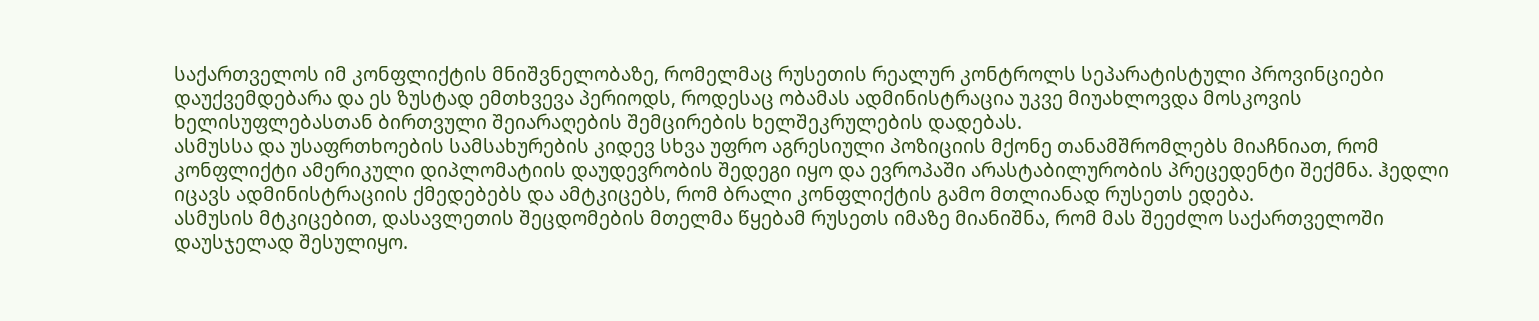საქართველოს იმ კონფლიქტის მნიშვნელობაზე, რომელმაც რუსეთის რეალურ კონტროლს სეპარატისტული პროვინციები დაუქვემდებარა და ეს ზუსტად ემთხვევა პერიოდს, როდესაც ობამას ადმინისტრაცია უკვე მიუახლოვდა მოსკოვის ხელისუფლებასთან ბირთვული შეიარაღების შემცირების ხელშეკრულების დადებას.
ასმუსსა და უსაფრთხოების სამსახურების კიდევ სხვა უფრო აგრესიული პოზიციის მქონე თანამშრომლებს მიაჩნიათ, რომ კონფლიქტი ამერიკული დიპლომატიის დაუდევრობის შედეგი იყო და ევროპაში არასტაბილურობის პრეცედენტი შექმნა. ჰედლი იცავს ადმინისტრაციის ქმედებებს და ამტკიცებს, რომ ბრალი კონფლიქტის გამო მთლიანად რუსეთს ედება.
ასმუსის მტკიცებით, დასავლეთის შეცდომების მთელმა წყებამ რუსეთს იმაზე მიანიშნა, რომ მას შეეძლო საქართველოში დაუსჯელად შესულიყო.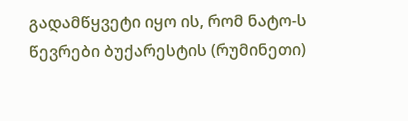გადამწყვეტი იყო ის, რომ ნატო-ს წევრები ბუქარესტის (რუმინეთი)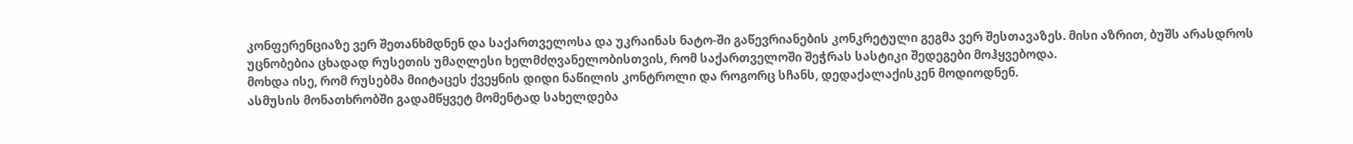კონფერენციაზე ვერ შეთანხმდნენ და საქართველოსა და უკრაინას ნატო-ში გაწევრიანების კონკრეტული გეგმა ვერ შესთავაზეს. მისი აზრით, ბუშს არასდროს უცნობებია ცხადად რუსეთის უმაღლესი ხელმძღვანელობისთვის, რომ საქართველოში შეჭრას სასტიკი შედეგები მოჰყვებოდა.
მოხდა ისე, რომ რუსებმა მიიტაცეს ქვეყნის დიდი ნაწილის კონტროლი და როგორც სჩანს, დედაქალაქისკენ მოდიოდნენ.
ასმუსის მონათხრობში გადამწყვეტ მომენტად სახელდება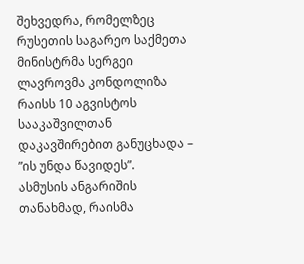შეხვედრა, რომელზეც რუსეთის საგარეო საქმეთა მინისტრმა სერგეი ლავროვმა კონდოლიზა რაისს 10 აგვისტოს სააკაშვილთან დაკავშირებით განუცხადა – ”ის უნდა წავიდეს”.
ასმუსის ანგარიშის თანახმად, რაისმა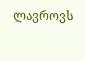ლავროვს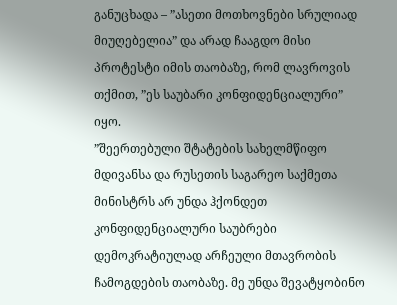განუცხადა – ”ასეთი მოთხოვნები სრულიად მიუღებელია” და არად ჩააგდო მისი პროტესტი იმის თაობაზე, რომ ლავროვის თქმით, ”ეს საუბარი კონფიდენციალური” იყო.
”შეერთებული შტატების სახელმწიფო მდივანსა და რუსეთის საგარეო საქმეთა მინისტრს არ უნდა ჰქონდეთ კონფიდენციალური საუბრები დემოკრატიულად არჩეული მთავრობის ჩამოგდების თაობაზე. მე უნდა შევატყობინო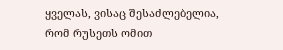ყველას, ვისაც შესაძლებელია, რომ რუსეთს ომით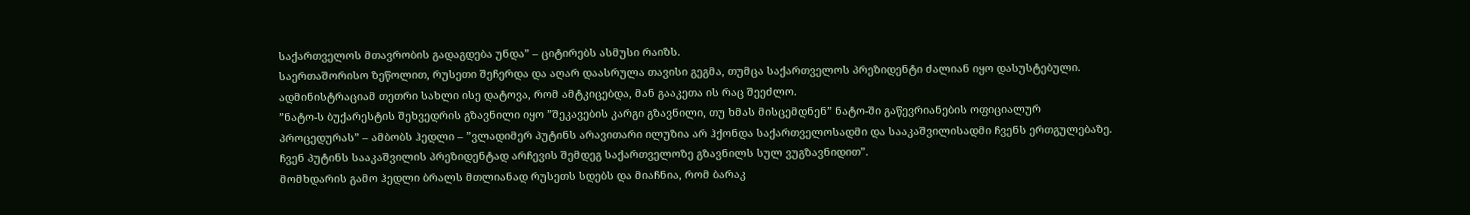საქართველოს მთავრობის გადაგდება უნდა” – ციტირებს ასმუსი რაიზს.
საერთაშორისო ზეწოლით, რუსეთი შეჩერდა და აღარ დაასრულა თავისი გეგმა, თუმცა საქართველოს პრეზიდენტი ძალიან იყო დასუსტებული. ადმინისტრაციამ თეთრი სახლი ისე დატოვა, რომ ამტკიცებდა, მან გააკეთა ის რაც შეეძლო.
”ნატო-ს ბუქარესტის შეხვედრის გზავნილი იყო ”შეკავების კარგი გზავნილი, თუ ხმას მისცემდნენ” ნატო-ში გაწევრიანების ოფიციალურ პროცედურას” – ამბობს ჰედლი – ”ვლადიმერ პუტინს არავითარი ილუზია არ ჰქონდა საქართველოსადმი და სააკაშვილისადმი ჩვენს ერთგულებაზე. ჩვენ პუტინს სააკაშვილის პრეზიდენტად არჩევის შემდეგ საქართველოზე გზავნილს სულ ვუგზავნიდით”.
მომხდარის გამო ჰედლი ბრალს მთლიანად რუსეთს სდებს და მიაჩნია, რომ ბარაკ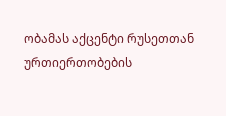ობამას აქცენტი რუსეთთან ურთიერთობების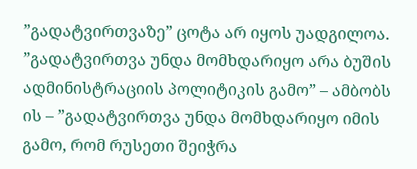”გადატვირთვაზე” ცოტა არ იყოს უადგილოა.
”გადატვირთვა უნდა მომხდარიყო არა ბუშის ადმინისტრაციის პოლიტიკის გამო” – ამბობს ის – ”გადატვირთვა უნდა მომხდარიყო იმის გამო, რომ რუსეთი შეიჭრა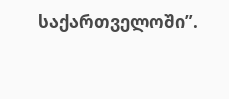საქართველოში”.